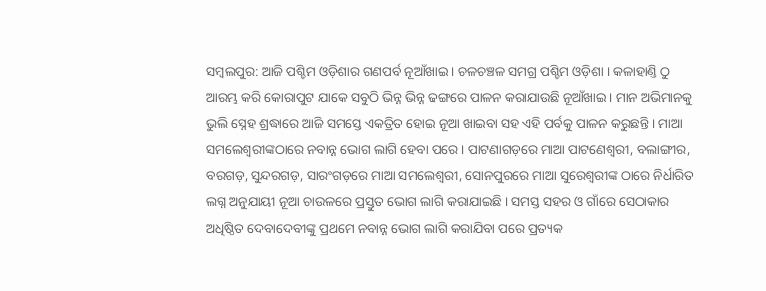ସମ୍ବଲପୁର: ଆଜି ପଶ୍ଚିମ ଓଡ଼ିଶାର ଗଣପର୍ବ ନୂଆଁଖାଇ । ଚଳଚଞ୍ଚଳ ସମଗ୍ର ପଶ୍ଚିମ ଓଡ଼ିଶା । କଳାହାଣ୍ତି ଠୁ ଆରମ୍ଭ କରି କୋରାପୁଟ ଯାକେ ସବୁଠି ଭିନ୍ନ ଭିନ୍ନ ଢଙ୍ଗରେ ପାଳନ କରାଯାଉଛି ନୂଆଁଖାଇ । ମାନ ଅଭିମାନକୁ ଭୁଲି ସ୍ନେହ ଶ୍ରଦ୍ଧାରେ ଆଜି ସମସ୍ତେ ଏକତ୍ରିତ ହୋଇ ନୂଆ ଖାଇବା ସହ ଏହି ପର୍ବକୁ ପାଳନ କରୁଛନ୍ତି । ମାଆ ସମଲେଶ୍ବରୀଙ୍କଠାରେ ନବାନ୍ନ ଭୋଗ ଲାଗି ହେବା ପରେ । ପାଟଣାଗଡ଼ରେ ମାଆ ପାଟଣେଶ୍ବରୀ, ବଲାଙ୍ଗୀର, ବରଗଡ଼, ସୁନ୍ଦରଗଡ଼, ସାରଂଗଡ଼ରେ ମାଆ ସମଲେଶ୍ବରୀ, ସୋନପୁରରେ ମାଆ ସୁରେଶ୍ବରୀଙ୍କ ଠାରେ ନିର୍ଧାରିତ ଲଗ୍ନ ଅନୁଯାୟୀ ନୂଆ ଚାଉଳରେ ପ୍ରସ୍ତୁତ ଭୋଗ ଲାଗି କରାଯାଇଛି । ସମସ୍ତ ସହର ଓ ଗାଁରେ ସେଠାକାର ଅଧିଷ୍ଠିତ ଦେବାଦେବୀଙ୍କୁ ପ୍ରଥମେ ନବାନ୍ନ ଭୋଗ ଲାଗି କରାଯିବା ପରେ ପ୍ରତ୍ୟକ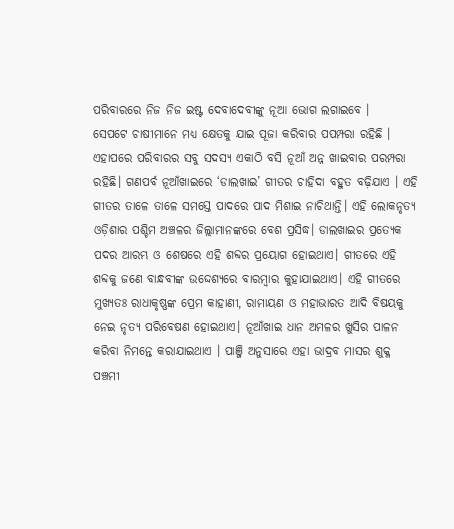ପରିବାରରେ ନିଜ ନିଜ ଇଷ୍ଟ ଦେବାଦେବୀଙ୍କୁ ନୂଆ ଭୋଗ ଲଗାଇବେ ।
ସେପଟେ ଚାଷୀମାନେ ମଧ୍ୟ କ୍ଷେତକୁ ଯାଇ ପୂଜା କରିବାର ପପମ୍ପରା ରହିଛି । ଏହାପରେ ପରିବାରର ସବୁ ସଦସ୍ୟ ଏକାଠି ବସି ନୂଆଁ ଅନ୍ନ ଖାଇବାର ପରମ୍ପରା ରହିଛି। ଗଣପର୍ବ ନୂଆଁଖାଇରେ ‘ଡାଲଖାଇ’ ଗୀତର ଚାହିଦା ବହୁତ ବଢ଼ିଯାଏ । ଏହି ଗୀତର ତାଳେ ତାଳେ ସମସ୍ତେ ପାଦରେ ପାଦ ମିଶାଇ ନାଚିଥାନ୍ତି। ଏହି ଲୋକନୃତ୍ୟ ଓଡ଼ିଶାର ପଶ୍ଚିମ ଅଞ୍ଚଳର ଜିଲ୍ଲାମାନଙ୍କରେ ବେଶ ପ୍ରସିଦ୍ଧ। ଡାଲଖାଇର ପ୍ରତ୍ୟେକ ପଦର ଆରମ୍ଭ ଓ ଶେଷରେ ଏହି ଶବ୍ଦର ପ୍ରୟୋଗ ହୋଇଥାଏ। ଗୀତରେ ଏହି ଶବ୍ଦକୁ ଜଣେ ବାନ୍ଧବୀଙ୍କ ଉଦ୍ଦେଶ୍ୟରେ ବାରମ୍ବାର କୁହାଯାଇଥାଏ। ଏହି ଗୀତରେ ମୁଖ୍ୟତଃ ରାଧାକୃଷ୍ଣଙ୍କ ପ୍ରେମ କାହାଣୀ, ରାମାୟଣ ଓ ମହାଭାରତ ଆଦି ବିଷୟକୁ ନେଇ ନୃତ୍ୟ ପରିବେଷଣ ହୋଇଥାଏ। ନୂଆଁଖାଇ ଧାନ ଅମଳର ଖୁସିର ପାଳନ କରିବା ନିମନ୍ତେ କରାଯାଇଥାଏ । ପାଞ୍ଜି ଅନୁସାରେ ଏହା ଭାଦ୍ରବ ମାସର ଶୁକ୍ଳ ପଞ୍ଚମୀ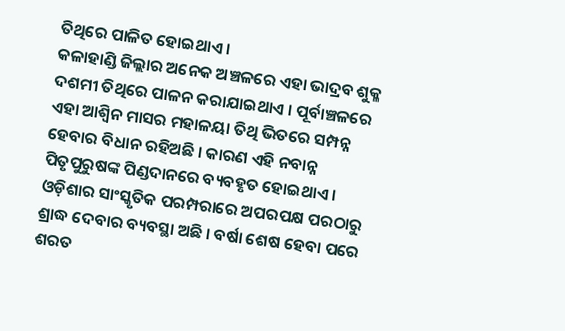ତିଥିରେ ପାଳିତ ହୋଇଥାଏ ।
କଳାହାଣ୍ଡି ଜିଲ୍ଲାର ଅନେକ ଅଞ୍ଚଳରେ ଏହା ଭାଦ୍ରବ ଶୁକ୍ଳ ଦଶମୀ ତିଥିରେ ପାଳନ କରାଯାଇଥାଏ । ପୂର୍ବାଞ୍ଚଳରେ ଏହା ଆଶ୍ଵିନ ମାସର ମହାଳୟା ତିଥି ଭିତରେ ସମ୍ପନ୍ନ ହେବାର ବିଧାନ ରହିଅଛି । କାରଣ ଏହି ନବାନ୍ନ ପିତୃପୁରୁଷଙ୍କ ପିଣ୍ଡଦାନରେ ବ୍ୟବହୃତ ହୋଇଥାଏ । ଓଡ଼ିଶାର ସାଂସ୍କୃତିକ ପରମ୍ପରାରେ ଅପରପକ୍ଷ ପରଠାରୁ ଶ୍ରାଦ୍ଧ ଦେବାର ବ୍ୟବସ୍ଥା ଅଛି । ବର୍ଷା ଶେଷ ହେବା ପରେ ଶରତ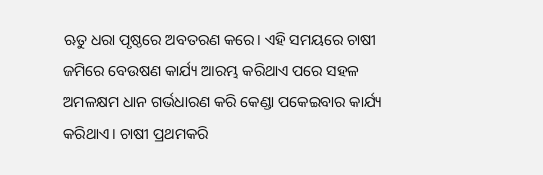ଋତୁ ଧରା ପୃଷ୍ଠରେ ଅବତରଣ କରେ। ଏହି ସମୟରେ ଚାଷୀ ଜମିରେ ବେଉଷଣ କାର୍ଯ୍ୟ ଆରମ୍ଭ କରିଥାଏ ପରେ ସହଳ ଅମଳକ୍ଷମ ଧାନ ଗର୍ଭଧାରଣ କରି କେଣ୍ଡା ପକେଇବାର କାର୍ଯ୍ୟ କରିଥାଏ। ଚାଷୀ ପ୍ରଥମକରି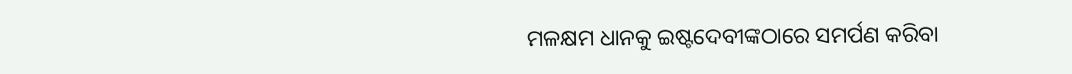ମଳକ୍ଷମ ଧାନକୁ ଇଷ୍ଟଦେବୀଙ୍କଠାରେ ସମର୍ପଣ କରିବା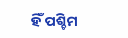ହିଁ ପଶ୍ଚିମ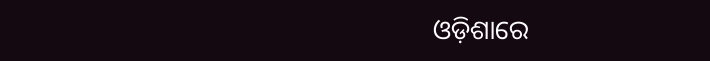ଓଡ଼ିଶାରେ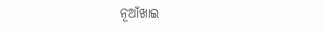ନୂଆଁଖାଇ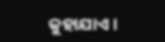କୁହାଯାଏ ।